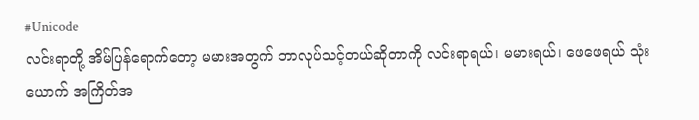#Unicode
လင်းရာတို့ အိမ်ပြန်ရောက်တော့ မမားအတွက် ဘာလုပ်သင့်တယ်ဆိုတာကို လင်းရာရယ်၊ မမားရယ်၊ ဖေဖေရယ် သုံးယောက် အကြိတ်အ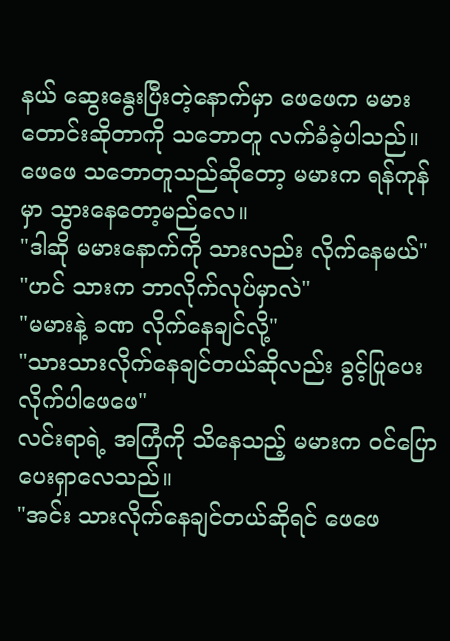နယ် ဆွေးနွေးပြီးတဲ့နောက်မှာ ဖေဖေက မမားတောင်းဆိုတာကို သဘောတူ လက်ခံခဲ့ပါသည်။
ဖေဖေ သဘောတူသည်ဆိုတော့ မမားက ရန်ကုန်မှာ သွားနေတော့မည်လေ။
"ဒါဆို မမားနောက်ကို သားလည်း လိုက်နေမယ်"
"ဟင် သားက ဘာလိုက်လုပ်မှာလဲ"
"မမားနဲ့ ခဏ လိုက်နေချင်လို့"
"သားသားလိုက်နေချင်တယ်ဆိုလည်း ခွင့်ပြုပေးလိုက်ပါဖေဖေ"
လင်းရာရဲ့ အကြံကို သိနေသည့် မမားက ဝင်ပြောပေးရှာလေသည်။
"အင်း သားလိုက်နေချင်တယ်ဆိုရင် ဖေဖေ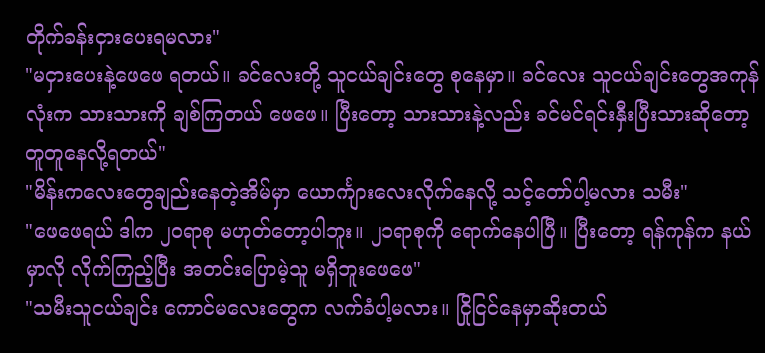တိုက်ခန်းငှားပေးရမလား"
"မငှားပေးနဲ့ဖေဖေ ရတယ်။ ခင်လေးတို့ သူငယ်ချင်းတွေ စုနေမှာ။ ခင်လေး သူငယ်ချင်းတွေအကုန်လုံးက သားသားကို ချစ်ကြတယ် ဖေဖေ။ ပြီးတော့ သားသားနဲ့လည်း ခင်မင်ရင်းနှီးပြီးသားဆိုတော့ တူတူနေလို့ရတယ်"
"မိန်းကလေးတွေချည်းနေတဲ့အိမ်မှာ ယောင်္ကျားလေးလိုက်နေလို့ သင့်တော်ပါ့မလား သမီး"
"ဖေဖေရယ် ဒါက ၂၀ရာစု မဟုတ်တော့ပါဘူး။ ၂၁ရာစုကို ရောက်နေပါပြီ။ ပြီးတော့ ရန်ကုန်က နယ်မှာလို လိုက်ကြည့်ပြီး အတင်းပြောမဲ့သူ မရှိဘူးဖေဖေ"
"သမီးသူငယ်ချင်း ကောင်မလေးတွေက လက်ခံပါ့မလား။ ငြိုငြင်နေမှာဆိုးတယ်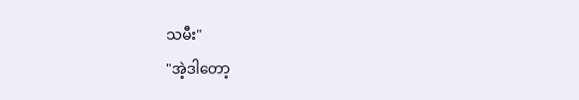သမီး"
"အဲ့ဒါတော့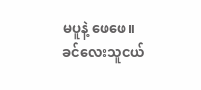မပူနဲ့ ဖေဖေ။ ခင်လေးသူငယ်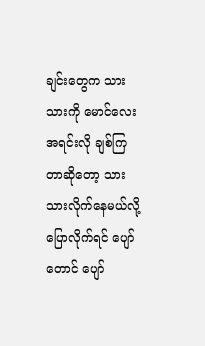ချင်းတွေက သားသားကို မောင်လေးအရင်းလို ချစ်ကြတာဆိုတော့ သားသားလိုက်နေမယ်လို့ ပြောလိုက်ရင် ပျော်တောင် ပျော်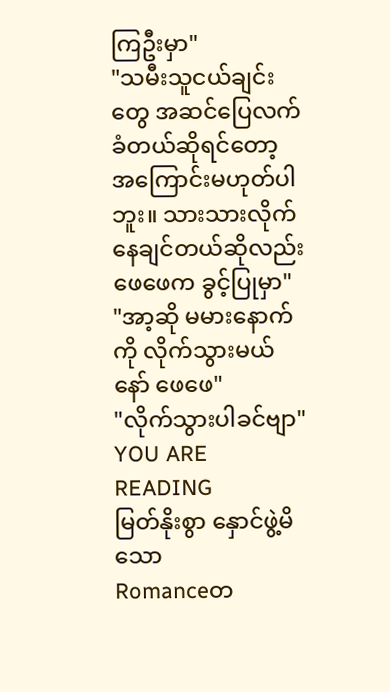ကြဦးမှာ"
"သမီးသူငယ်ချင်းတွေ အဆင်ပြေလက်ခံတယ်ဆိုရင်တော့ အကြောင်းမဟုတ်ပါဘူး။ သားသားလိုက်နေချင်တယ်ဆိုလည်း ဖေဖေက ခွင့်ပြုမှာ"
"အာ့ဆို မမားနောက်ကို လိုက်သွားမယ်နော် ဖေဖေ"
"လိုက်သွားပါခင်ဗျာ"
YOU ARE READING
မြတ်နိုးစွာ နှောင်ဖွဲ့မိသော
Romanceတ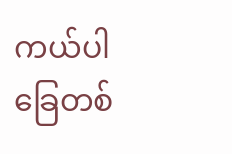ကယ်ပါ ခြေတစ်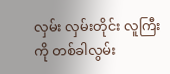လှမ်း လှမ်းတိုင်း လူကြီးကို တစ်ခါလွမ်း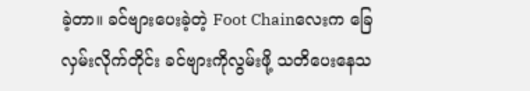ခဲ့တာ။ ခင်ဗျားပေးခဲ့တဲ့ Foot Chainလေးက ခြေလှမ်းလိုက်တိုင်း ခင်ဗျားကိုလွမ်းဖို့ သတိပေးနေသ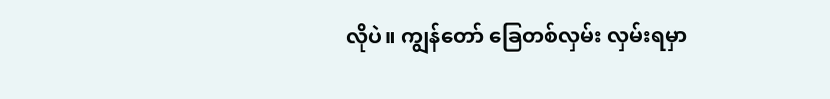လိုပဲ။ ကျွန်တော် ခြေတစ်လှမ်း လှမ်းရမှာ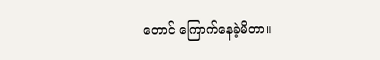တောင် ကြောက်နေခဲ့မိတာ။